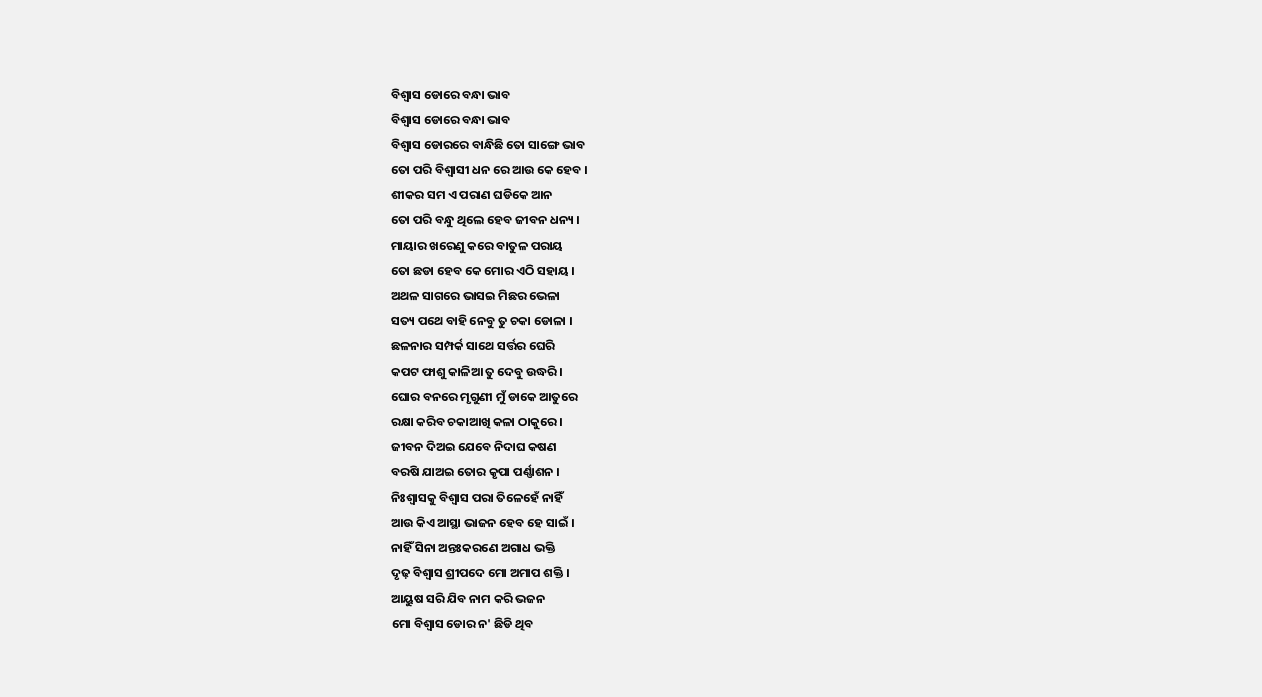ବିଶ୍ଵାସ ଡୋରେ ବନ୍ଧା ଭାବ
ବିଶ୍ଵାସ ଡୋରେ ବନ୍ଧା ଭାବ
ବିଶ୍ଵାସ ଡୋରରେ ବାନ୍ଧିଛି ତୋ ସାଙ୍ଗେ ଭାବ
ତୋ ପରି ବିଶ୍ଵାସୀ ଧନ ରେ ଆଉ କେ ହେବ ।
ଶୀକର ସମ ଏ ପରାଣ ଘଡିକେ ଆନ
ତୋ ପରି ବନ୍ଧୁ ଥିଲେ ହେବ ଜୀବନ ଧନ୍ୟ ।
ମାୟାର ଖରେଣୁ କରେ ବାତୁଳ ପରାୟ
ତୋ ଛଡା ହେବ କେ ମୋର ଏଠି ସହାୟ ।
ଅଥଳ ସାଗରେ ଭାସଇ ମିଛର ଭେଳା
ସତ୍ୟ ପଥେ ବାହି ନେବୁ ତୁ ଚକା ଡୋଳା ।
ଛଳନାର ସମ୍ପର୍କ ସାଥେ ସର୍ତ୍ତର ଘେରି
କପଟ ଫାଶୁ କାଳିଆ ତୁ ଦେବୁ ଉଦ୍ଧରି ।
ଘୋର ବନରେ ମୃଗୁଣୀ ମୁଁ ଡାକେ ଆତୁରେ
ରକ୍ଷା କରିବ ଚକାଆଖି କଳା ଠାକୁରେ ।
ଜୀବନ ଦିଅଇ ଯେବେ ନିଦାଘ କଷଣ
ବରଷି ଯାଅଇ ତୋର କୃପା ପର୍ଣ୍ଣାଶନ ।
ନିଃଶ୍ଵାସକୁ ବିଶ୍ଵାସ ପରା ତିଳେହେଁ ନାହିଁ
ଆଉ କିଏ ଆସ୍ଥା ଭାଜନ ହେବ ହେ ସାଇଁ ।
ନାହିଁ ସିନା ଅନ୍ତଃକରଣେ ଅଗାଧ ଭକ୍ତି
ଦୃଢ଼ ବିଶ୍ଵାସ ଶ୍ରୀପଦେ ମୋ ଅମାପ ଶକ୍ତି ।
ଆୟୁଷ ସରି ଯିବ ନାମ କରି ଭଜନ
ମୋ ବିଶ୍ଵାସ ଡୋର ନ' ଛିଡି ଥିବ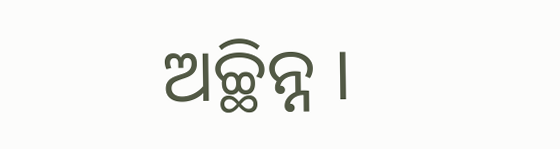ଅଚ୍ଛିନ୍ନ ।